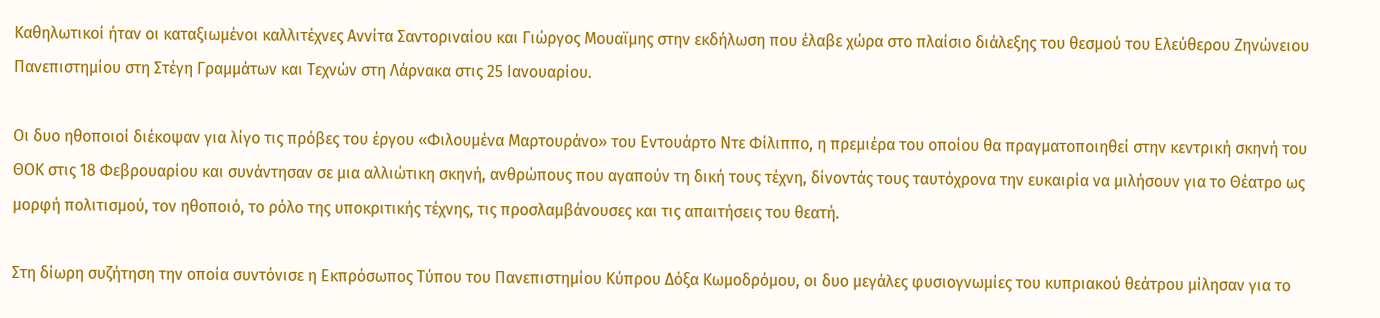Καθηλωτικοί ήταν οι καταξιωμένοι καλλιτέχνες Αννίτα Σαντοριναίου και Γιώργος Μουαϊμης στην εκδήλωση που έλαβε χώρα στο πλαίσιο διάλεξης του θεσμού του Ελεύθερου Ζηνώνειου Πανεπιστημίου στη Στέγη Γραμμάτων και Τεχνών στη Λάρνακα στις 25 Ιανουαρίου.

Οι δυο ηθοποιοί διέκοψαν για λίγο τις πρόβες του έργου «Φιλουμένα Μαρτουράνο» του Εντουάρτο Ντε Φίλιππο, η πρεμιέρα του οποίου θα πραγματοποιηθεί στην κεντρική σκηνή του ΘΟΚ στις 18 Φεβρουαρίου και συνάντησαν σε μια αλλιώτικη σκηνή, ανθρώπους που αγαπούν τη δική τους τέχνη, δίνοντάς τους ταυτόχρονα την ευκαιρία να μιλήσουν για το Θέατρο ως μορφή πολιτισμού, τον ηθοποιό, το ρόλο της υποκριτικής τέχνης, τις προσλαμβάνουσες και τις απαιτήσεις του θεατή.

Στη δίωρη συζήτηση την οποία συντόνισε η Εκπρόσωπος Τύπου του Πανεπιστημίου Κύπρου Δόξα Κωμοδρόμου, οι δυο μεγάλες φυσιογνωμίες του κυπριακού θεάτρου μίλησαν για το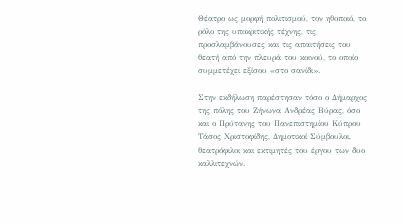Θέατρο ως μορφή πολιτισμού, τον ηθοποιό, το ρόλο της υποκριτικής τέχνης, τις προσλαμβάνουσες και τις απαιτήσεις του θεατή από την πλευρά του κοινού, το οποίο συμμετέχει εξίσου «στο σανίδι».

Στην εκδήλωση παρέστησαν τόσο ο Δήμαρχος της πόλης του Ζήνωνα Ανδρέας Βύρας, όσο και ο Πρύτανης του Πανεπιστημίου Κύπρου Τάσος Χριστοφίδης, Δημοτικοί Σύμβουλοι, θεατρόφιλοι και εκτιμητές του έργου των δυο καλλιτεχνών.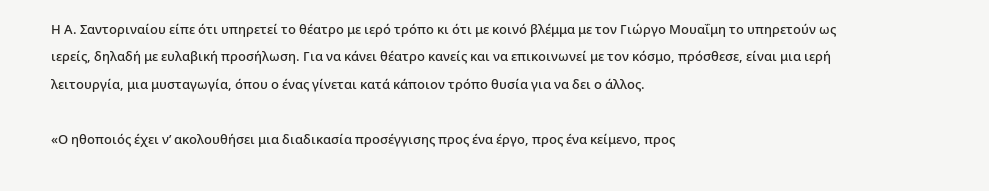Η Α. Σαντοριναίου είπε ότι υπηρετεί το θέατρο με ιερό τρόπο κι ότι με κοινό βλέμμα με τον Γιώργο Μουαΐμη το υπηρετούν ως ιερείς, δηλαδή με ευλαβική προσήλωση. Για να κάνει θέατρο κανείς και να επικοινωνεί με τον κόσμο, πρόσθεσε, είναι μια ιερή λειτουργία, μια μυσταγωγία, όπου ο ένας γίνεται κατά κάποιον τρόπο θυσία για να δει ο άλλος.

«Ο ηθοποιός έχει ν’ ακολουθήσει μια διαδικασία προσέγγισης προς ένα έργο, προς ένα κείμενο, προς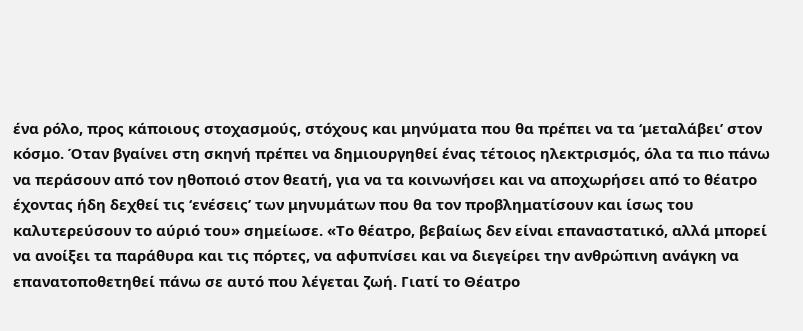ένα ρόλο, προς κάποιους στοχασμούς, στόχους και μηνύματα που θα πρέπει να τα ‘μεταλάβει’ στον κόσμο. Όταν βγαίνει στη σκηνή πρέπει να δημιουργηθεί ένας τέτοιος ηλεκτρισμός, όλα τα πιο πάνω να περάσουν από τον ηθοποιό στον θεατή, για να τα κοινωνήσει και να αποχωρήσει από το θέατρο έχοντας ήδη δεχθεί τις ‘ενέσεις’ των μηνυμάτων που θα τον προβληματίσουν και ίσως του καλυτερεύσουν το αύριό του» σημείωσε. «Το θέατρο, βεβαίως δεν είναι επαναστατικό, αλλά μπορεί να ανοίξει τα παράθυρα και τις πόρτες, να αφυπνίσει και να διεγείρει την ανθρώπινη ανάγκη να επανατοποθετηθεί πάνω σε αυτό που λέγεται ζωή. Γιατί το Θέατρο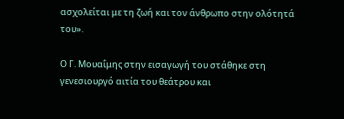ασχολείται με τη ζωή και τον άνθρωπο στην ολότητά του».

Ο Γ. Μουαΐμης στην εισαγωγή του στάθηκε στη γενεσιουργό αιτία του θεάτρου και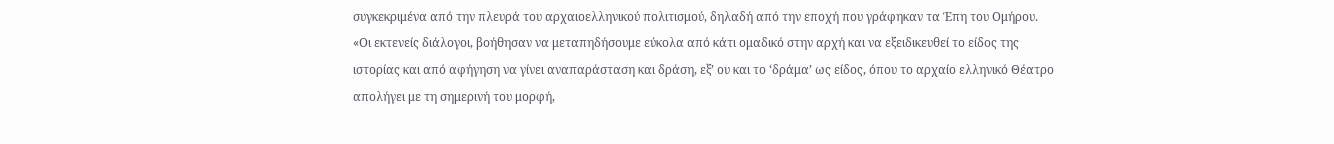συγκεκριμένα από την πλευρά του αρχαιοελληνικού πολιτισμού, δηλαδή από την εποχή που γράφηκαν τα Έπη του Ομήρου. «Οι εκτενείς διάλογοι, βοήθησαν να μεταπηδήσουμε εύκολα από κάτι ομαδικό στην αρχή και να εξειδικευθεί το είδος της ιστορίας και από αφήγηση να γίνει αναπαράσταση και δράση, εξ’ ου και το ‘δράμα’ ως είδος, όπου το αρχαίο ελληνικό Θέατρο απολήγει με τη σημερινή του μορφή,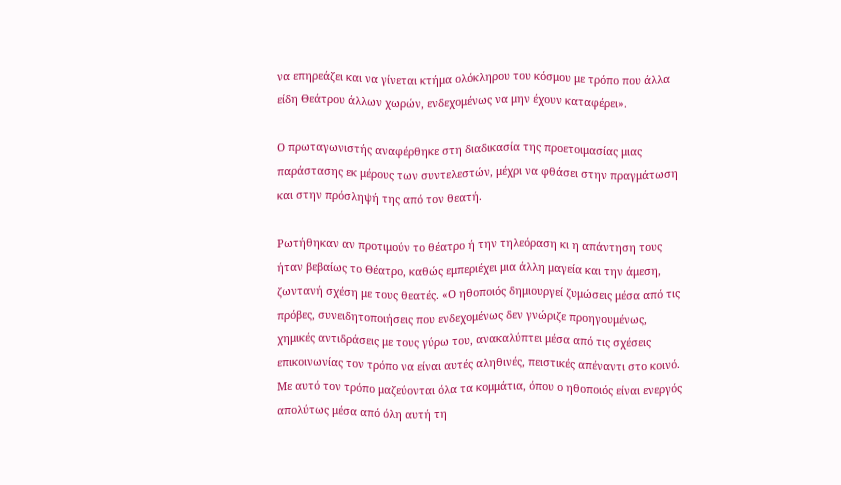να επηρεάζει και να γίνεται κτήμα ολόκληρου του κόσμου με τρόπο που άλλα είδη Θεάτρου άλλων χωρών, ενδεχομένως να μην έχουν καταφέρει».

Ο πρωταγωνιστής αναφέρθηκε στη διαδικασία της προετοιμασίας μιας παράστασης εκ μέρους των συντελεστών, μέχρι να φθάσει στην πραγμάτωση και στην πρόσληψή της από τον θεατή.

Ρωτήθηκαν αν προτιμούν το θέατρο ή την τηλεόραση κι η απάντηση τους ήταν βεβαίως το Θέατρο, καθώς εμπεριέχει μια άλλη μαγεία και την άμεση, ζωντανή σχέση με τους θεατές. «Ο ηθοποιός δημιουργεί ζυμώσεις μέσα από τις πρόβες, συνειδητοποιήσεις που ενδεχομένως δεν γνώριζε προηγουμένως, χημικές αντιδράσεις με τους γύρω του, ανακαλύπτει μέσα από τις σχέσεις επικοινωνίας τον τρόπο να είναι αυτές αληθινές, πειστικές απέναντι στο κοινό. Με αυτό τον τρόπο μαζεύονται όλα τα κομμάτια, όπου ο ηθοποιός είναι ενεργός απολύτως μέσα από όλη αυτή τη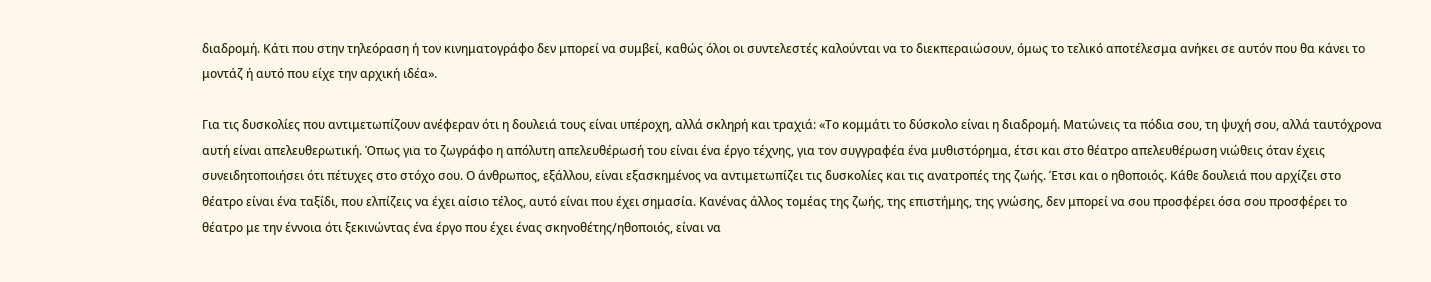διαδρομή. Κάτι που στην τηλεόραση ή τον κινηματογράφο δεν μπορεί να συμβεί, καθώς όλοι οι συντελεστές καλούνται να το διεκπεραιώσουν, όμως το τελικό αποτέλεσμα ανήκει σε αυτόν που θα κάνει το μοντάζ ή αυτό που είχε την αρχική ιδέα».

Για τις δυσκολίες που αντιμετωπίζουν ανέφεραν ότι η δουλειά τους είναι υπέροχη, αλλά σκληρή και τραχιά: «Το κομμάτι το δύσκολο είναι η διαδρομή. Ματώνεις τα πόδια σου, τη ψυχή σου, αλλά ταυτόχρονα αυτή είναι απελευθερωτική. Όπως για το ζωγράφο η απόλυτη απελευθέρωσή του είναι ένα έργο τέχνης, για τον συγγραφέα ένα μυθιστόρημα, έτσι και στο θέατρο απελευθέρωση νιώθεις όταν έχεις συνειδητοποιήσει ότι πέτυχες στο στόχο σου. Ο άνθρωπος, εξάλλου, είναι εξασκημένος να αντιμετωπίζει τις δυσκολίες και τις ανατροπές της ζωής. Έτσι και ο ηθοποιός. Κάθε δουλειά που αρχίζει στο θέατρο είναι ένα ταξίδι, που ελπίζεις να έχει αίσιο τέλος, αυτό είναι που έχει σημασία. Κανένας άλλος τομέας της ζωής, της επιστήμης, της γνώσης, δεν μπορεί να σου προσφέρει όσα σου προσφέρει το θέατρο με την έννοια ότι ξεκινώντας ένα έργο που έχει ένας σκηνοθέτης/ηθοποιός, είναι να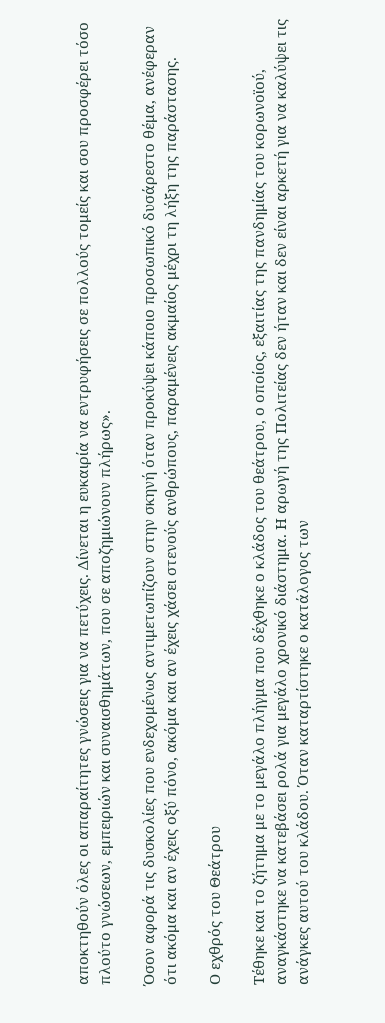αποκτηθούν όλες οι απαραίτητες γνώσεις για να πετύχεις. Δίνεται η ευκαιρία να εντρυφήσεις σε πολλούς τομείς και σου προσφέρει τόσο πλούτο γνώσεων, εμπειριών και συναισθημάτων, που σε αποζημιώνουν πλήρως».

Όσον αφορά τις δυσκολίες που ενδεχομένως αντιμετωπίζουν στην σκηνή όταν προκύψει κάποιο προσωπικό δυσάρεστο θέμα, ανέφεραν ότι ακόμα και αν έχεις οξύ πόνο, ακόμα και αν έχεις χάσει στενούς ανθρώπους, παραμένεις ακμαίος μέχρι τη λήξη της παράστασης.

Ο εχθρός του Θεάτρου

Τέθηκε και το ζήτημα με το μεγάλο πλήγμα που δέχθηκε ο κλάδος του θεάτρου, ο οποίος, εξαιτίας της πανδημίας του κορωνοϊού, αναγκάστηκε να κατεβάσει ρολά για μεγάλο χρονικό διάστημα. Η αρωγή της Πολιτείας δεν ήταν και δεν είναι αρκετή για να καλύψει τις ανάγκες αυτού του κλάδου. Όταν καταρτίστηκε ο κατάλογος των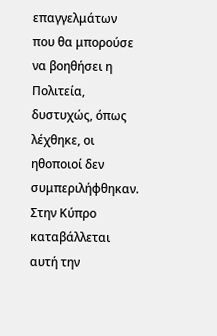επαγγελμάτων που θα μπορούσε να βοηθήσει η Πολιτεία, δυστυχώς, όπως λέχθηκε, οι ηθοποιοί δεν συμπεριλήφθηκαν. Στην Κύπρο καταβάλλεται αυτή την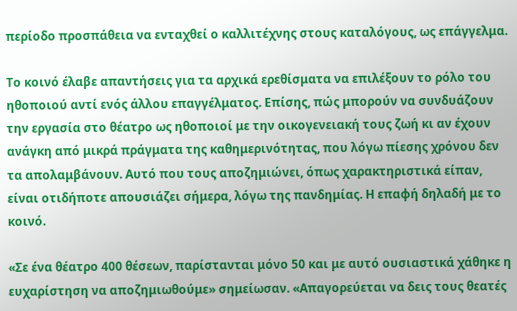περίοδο προσπάθεια να ενταχθεί ο καλλιτέχνης στους καταλόγους, ως επάγγελμα.

Το κοινό έλαβε απαντήσεις για τα αρχικά ερεθίσματα να επιλέξουν το ρόλο του ηθοποιού αντί ενός άλλου επαγγέλματος. Επίσης, πώς μπορούν να συνδυάζουν την εργασία στο θέατρο ως ηθοποιοί με την οικογενειακή τους ζωή κι αν έχουν ανάγκη από μικρά πράγματα της καθημερινότητας, που λόγω πίεσης χρόνου δεν τα απολαμβάνουν. Αυτό που τους αποζημιώνει, όπως χαρακτηριστικά είπαν, είναι οτιδήποτε απουσιάζει σήμερα, λόγω της πανδημίας. Η επαφή δηλαδή με το κοινό.

«Σε ένα θέατρο 400 θέσεων, παρίστανται μόνο 50 και με αυτό ουσιαστικά χάθηκε η ευχαρίστηση να αποζημιωθούμε» σημείωσαν. «Απαγορεύεται να δεις τους θεατές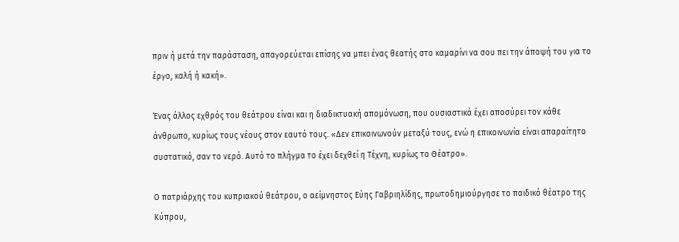πριν ή μετά την παράσταση, απαγορεύεται επίσης να μπει ένας θεατής στο καμαρίνι να σου πει την άποψή του για το έργο, καλή ή κακή».

Ένας άλλος εχθρός του θεάτρου είναι και η διαδικτυακή απομόνωση, που ουσιαστικά έχει αποσύρει τον κάθε άνθρωπο, κυρίως τους νέους στον εαυτό τους. «Δεν επικοινωνούν μεταξύ τους, ενώ η επικοινωνία είναι απαραίτητο συστατικό, σαν το νερό. Αυτό το πλήγμα το έχει δεχθεί η Τέχνη, κυρίως το Θέατρο».

Ο πατριάρχης του κυπριακού θεάτρου, ο αείμνηστος Εύης Γαβριηλίδης, πρωτοδημιούργησε το παιδικό θέατρο της Κύπρου,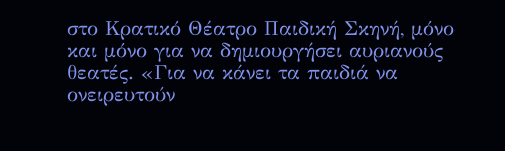στο Κρατικό Θέατρο Παιδική Σκηνή, μόνο και μόνο για να δημιουργήσει αυριανούς θεατές. «Για να κάνει τα παιδιά να ονειρευτούν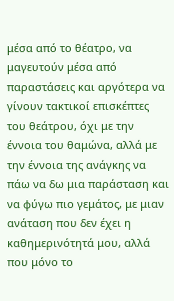μέσα από το θέατρο, να μαγευτούν μέσα από παραστάσεις και αργότερα να γίνουν τακτικοί επισκέπτες του θεάτρου, όχι με την έννοια του θαμώνα, αλλά με την έννοια της ανάγκης να πάω να δω μια παράσταση και να φύγω πιο γεμάτος, με μιαν ανάταση που δεν έχει η καθημερινότητά μου, αλλά που μόνο το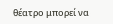θέατρο μπορεί να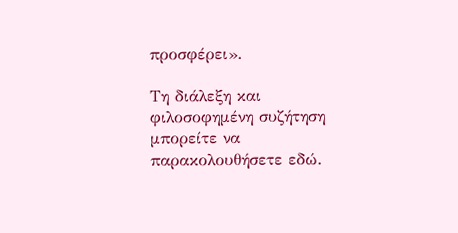προσφέρει».

Τη διάλεξη και φιλοσοφημένη συζήτηση μπορείτε να παρακολουθήσετε εδώ.